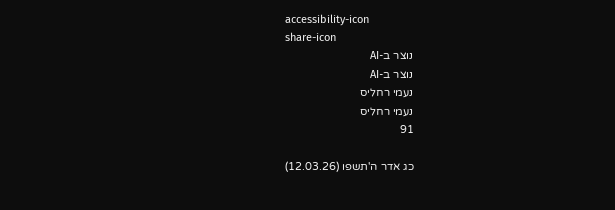accessibility-icon
share-icon
נוצר ב-AI
נוצר ב-AI
נעמי רחליס
נעמי רחליס
91

כג אדר ה'תשפו (12.03.26)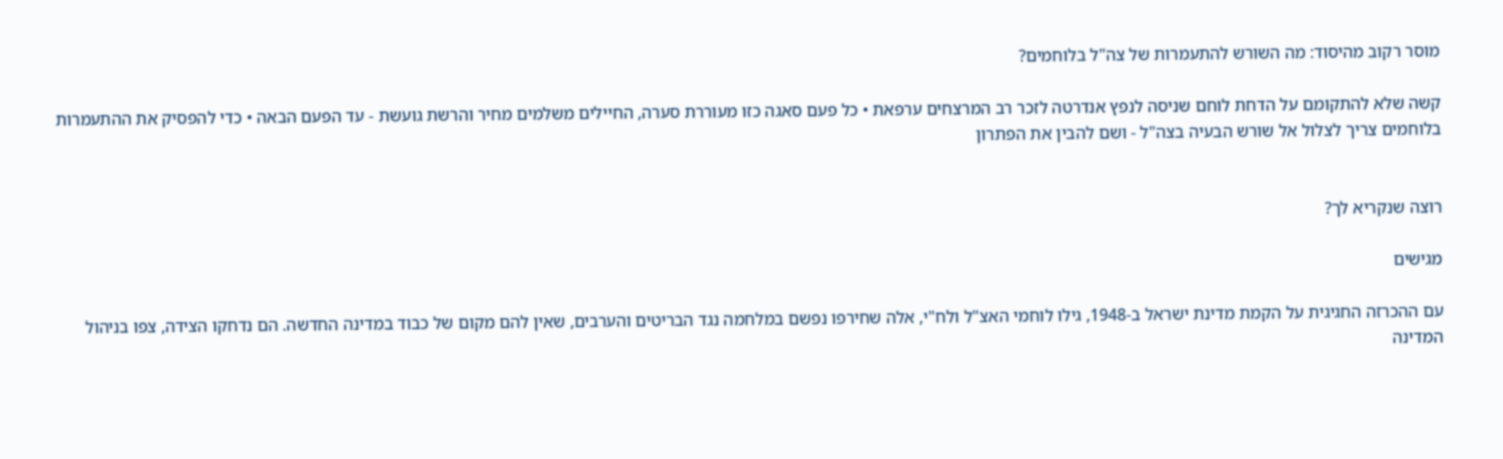מוסר רקוב מהיסוד: מה השורש להתעמרות של צה"ל בלוחמים?

קשה שלא להתקומם על הדחת לוחם שניסה לנפץ אנדרטה לזכר רב המרצחים ערפאת • כל פעם סאגה כזו מעוררת סערה, החיילים משלמים מחיר והרשת גועשת - עד הפעם הבאה • כדי להפסיק את ההתעמרות בלוחמים צריך לצלול אל שורש הבעיה בצה"ל - ושם להבין את הפתרון


רוצה שנקריא לך?

מגישים

עם ההכרזה החגיגית על הקמת מדינת ישראל ב-1948, גילו לוחמי האצ"ל ולח"י, אלה שחירפו נפשם במלחמה נגד הבריטים והערבים, שאין להם מקום של כבוד במדינה החדשה. הם נדחקו הצידה, צפו בניהול המדינה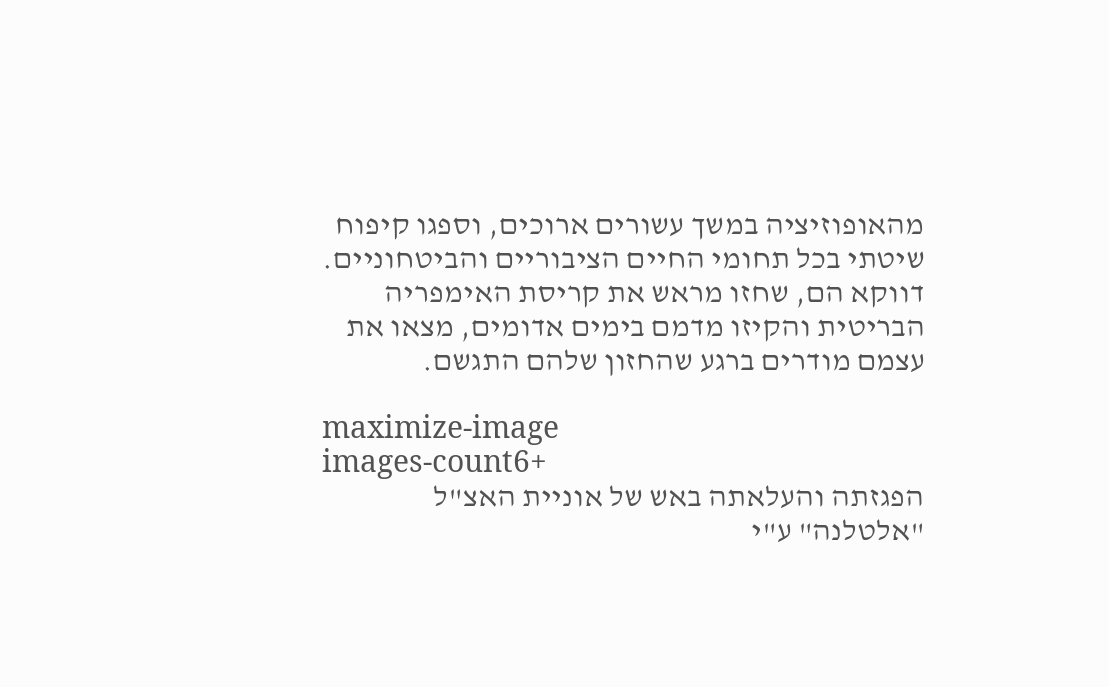מהאופוזיציה במשך עשורים ארוכים, וספגו קיפוח שיטתי בכל תחומי החיים הציבוריים והביטחוניים. דווקא הם, שחזו מראש את קריסת האימפריה הבריטית והקיזו מדמם בימים אדומים, מצאו את עצמם מודרים ברגע שהחזון שלהם התגשם.

maximize-image
images-count6+
הפגזתה והעלאתה באש של אוניית האצ"ל "אלטלנה" ע"י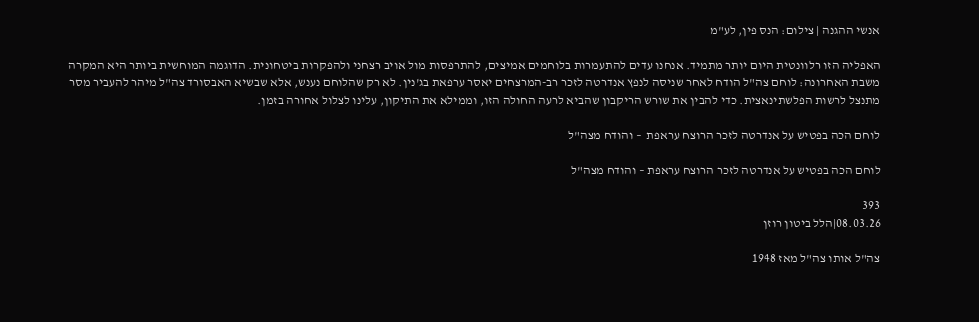אנשי ההגנה | צילום: הנס פין, לע"מ

האפליה הזו רלוונטית היום יותר מתמיד. אנחנו עדים להתעמרות בלוחמים אמיצים, להתרפסות מול אויב רצחני ולהפקרות ביטחונית. הדוגמה המוחשית ביותר היא המקרה משבת האחרונה: לוחם צה"ל הודח לאחר שניסה לנפץ אנדרטה לזכר רב-המרצחים יאסר ערפאת בג'נין. לא רק שהלוחם נענש, אלא שבשיא האבסורד צה"ל מיהר להעביר מסר מתנצל לרשות הפלשתינאצית. כדי להבין את שורש הריקבון שהביא לרעה החולה הזו, וממילא את התיקון, עלינו לצלול אחורה בזמן.

לוחם הכה בפטיש על אנדרטה לזכר הרוצח עראפת  – והודח מצה"ל

לוחם הכה בפטיש על אנדרטה לזכר הרוצח עראפת – והודח מצה"ל

393
08.03.26|הלל ביטון רוזן

צה"ל אותו צה"ל מאז 1948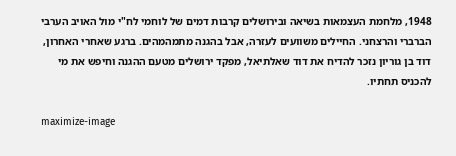1948, מלחמת העצמאות בשיאה ובירושלים קרבות דמים של לוחמי לח"י מול האויב הערבי הברברי והרצחני. החיילים משוועים לעזרה, אבל בהגנה מתמהמהים. ברגע שאחרי האחרון, דוד בן גוריון נזכר להדיח את דוד שאלתיאל, מפקד ירושלים מטעם ההגנה וחיפש את מי להכניס תחתיו.

maximize-image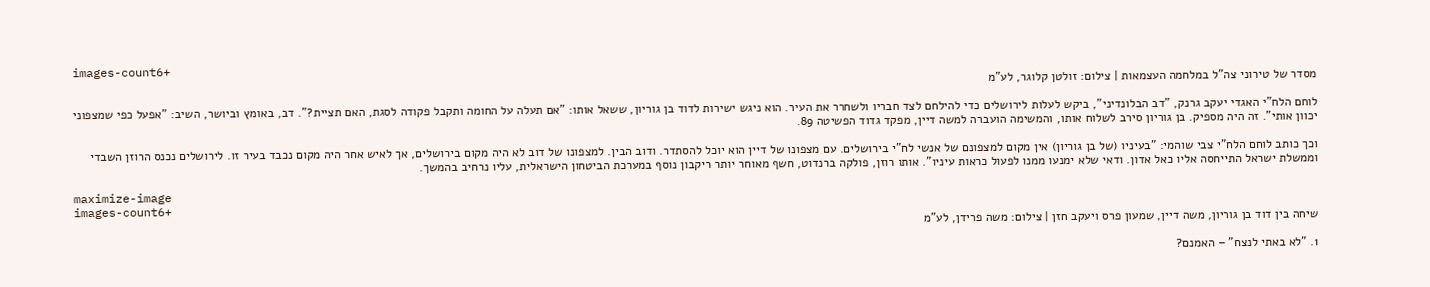images-count6+
מסדר של טירוני צה"ל במלחמה העצמאות | צילום: זולטן קלוגר, לע"מ

לוחם הלח"י האגדי יעקב גרנק, "דב הבלונדיני", ביקש לעלות לירושלים כדי להילחם לצד חבריו ולשחרר את העיר. הוא ניגש ישירות לדוד בן גוריון, ששאל אותו: "אם תעלה על החומה ותקבל פקודה לסגת, האם תציית?". דב, באומץ וביושר, השיב: "אפעל כפי שמצפוני יכוון אותי". זה היה מספיק. בן גוריון סירב לשלוח אותו, והמשימה הועברה למשה דיין, מפקד גדוד הפשיטה 89.

וכך כותב לוחם הלח"י צבי שוהמי: "בעיניו (של בן גוריון) אין מקום למצפונם של אנשי לח"י בירושלים. עם מצפונו של דיין הוא יוכל להסתדר. ודוב הבין. למצפונו של דוב לא היה מקום בירושלים, אך לאיש אחר היה מקום נכבד בעיר זו. לירושלים נכנס הרוזן השבדי וממשלת ישראל התייחסה אליו כאל אדון. ודאי שלא ימנעו ממנו לפעול כראות עיניו". אותו רוזן, פולקה ברנדוט, חשף מאוחר יותר ריקבון נוסף במערכת הביטחון הישראלית, עליו נרחיב בהמשך.

maximize-image
images-count6+
שיחה בין דוד בן גוריון, משה דיין, שמעון פרס ויעקב חזן | צילום: משה פרידן, לע"מ

1. "לא באתי לנצח" – האמנם?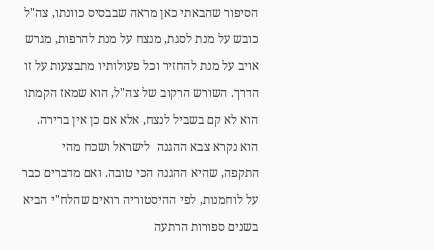הסיפור שהבאתי כאן מראה שבבסיס כוונתו, צה"ל כובש על מנת לסגת, מנצח על מנת להרפות, מגרש אויב על מנת להחזיר וכל פעולותיו מתבצעות על זו הדרך. השורש הרקוב של צה"ל, הוא שמאז הקמתו הוא לא קם בשביל לנצח, אלא אם כן אין ברירה. הוא נקרא צבא ההגנה  לישראל ושכח מהי התקפה, שהיא ההגנה הכי טובה. ואם מדברים כבר על לוחמנות, לפי ההיסטוריה רואים שהלח"י הביא בשנים ספורות הרתעה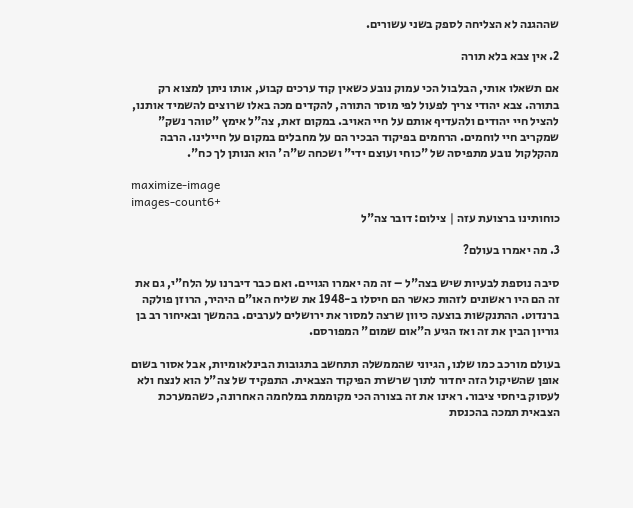שההגנה לא הצליחה לספק בשני עשורים.

2. אין צבא בלא תורה

אם תשאלו אותי, הבלבול הכי עמוק נובע כשאין קוד ערכים קבוע, אותו ניתן למצוא רק בתורה. צבא יהודי צריך לפעול לפי מוסר התורה, להקדים מכה באלו שרוצים להשמיד אותנו, להציל חיי יהודים ולהעדיף אותם על חיי האויב. במקום זאת, צה"ל אימץ "טוהר נשק" שמקריב חיי לוחמים. הרחמים בפיקוד הבכיר הם על מחבלים במקום על חיילינו. הרבה מהקלקול נובע מתפיסה של "כוחי ועוצם ידי" ושכחה ש"ה' הוא הנותן לך כח".

maximize-image
images-count6+
כוחותינו ברצועת עזה | צילום: דובר צה"ל

3. מה יאמרו בעולם?

סיבה נוספת לבעיות שיש בצה"ל – זה מה יאמרו הגויים. ואם כבר דיברנו על הלח"י, גם את זה הם היו ראשונים לזהות כאשר הם חיסלו ב-1948 את שליח האו"ם היהיר, הרוזן פולקה ברנדוט. ההתנקשות בוצעה כיוון שרצה למסור את ירושלים לערבים. בהמשך ובאיחור רב בן גוריון הבין את זה ואז הגיע ה"אום שמום" המפורסם.

בעולם מורכב כמו שלנו, הגיוני שהממשלה תתחשב בתגובות הבינלאומיות, אבל אסור בשום אופן שהשיקול הזה יחדור לתוך שרשרת הפיקוד הצבאית. התפקיד של צה"ל הוא לנצח ולא לעסוק ביחסי ציבור. ראינו את זה בצורה הכי מקוממת במלחמה האחרונה, כשהמערכת הצבאית תמכה בהכנסת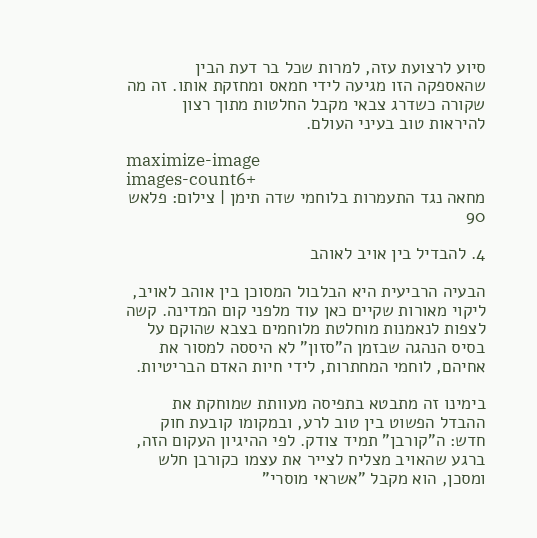סיוע לרצועת עזה, למרות שכל בר דעת הבין שהאספקה הזו מגיעה לידי חמאס ומחזקת אותו. זה מה שקורה כשדרג צבאי מקבל החלטות מתוך רצון להיראות טוב בעיני העולם.

maximize-image
images-count6+
מחאה נגד התעמרות בלוחמי שדה תימן | צילום: פלאש 90

4. להבדיל בין אויב לאוהב

הבעיה הרביעית היא הבלבול המסוכן בין אוהב לאויב, ליקוי מאורות שקיים כאן עוד מלפני קום המדינה. קשה לצפות לנאמנות מוחלטת מלוחמים בצבא שהוקם על בסיס הנהגה שבזמן ה"סזון" לא היססה למסור את אחיהם, לוחמי המחתרות, לידי חיות האדם הבריטיות.

בימינו זה מתבטא בתפיסה מעוותת שמוחקת את ההבדל הפשוט בין טוב לרע, ובמקומו קובעת חוק חדש: ה"קורבן" תמיד צודק. לפי ההיגיון העקום הזה, ברגע שהאויב מצליח לצייר את עצמו כקורבן חלש ומסכן, הוא מקבל "אשראי מוסרי"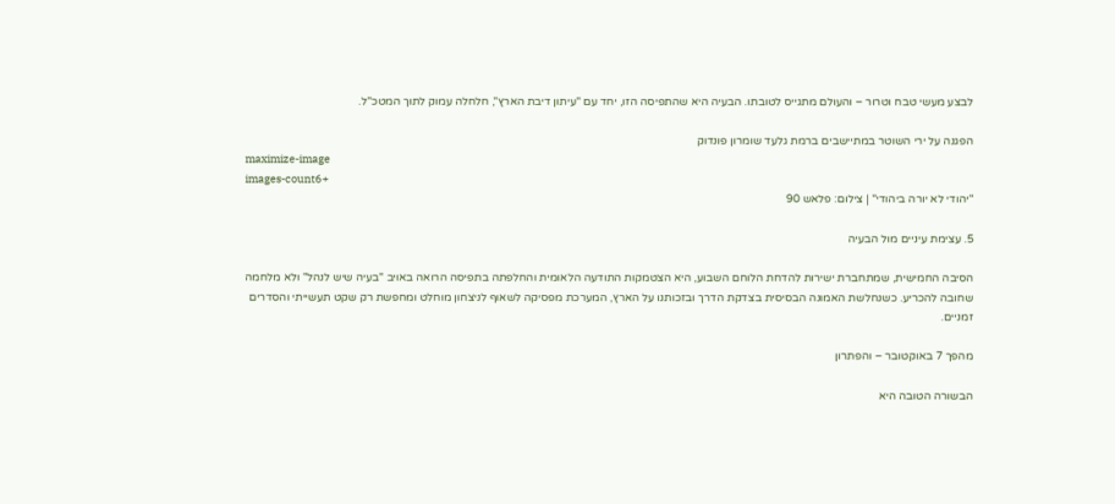לבצע מעשי טבח וטרור – והעולם מתגייס לטובתו. הבעיה היא שהתפיסה הזו, יחד עם "עיתון דיבת הארץ", חלחלה עמוק לתוך המטכ"ל.

הפגנה על ירי השוטר במתיישבים ברמת גלעד שומרון פונדוק
maximize-image
images-count6+
"יהודי לא יורה ביהודי" | צילום: פלאש 90

5. עצימת עיניים מול הבעיה

הסיבה החמישית, שמתחברת ישירות להדחת הלוחם השבוע, היא הצטמקות התודעה הלאומית והחלפתה בתפיסה הרואה באויב "בעיה שיש לנהל" ולא מלחמה שחובה להכריע. כשנחלשת האמונה הבסיסית בצדקת הדרך ובזכותנו על הארץ, המערכת מפסיקה לשאוף לניצחון מוחלט ומחפשת רק שקט תעשייתי והסדרים זמניים.

מהפך 7 באוקטובר – והפתרון

הבשורה הטובה היא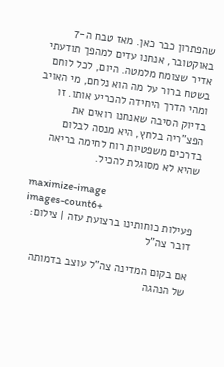שהפתרון כבר כאן. מאז טבח ה-7 באוקטובר, אנחנו עדים למהפך תודעתי אדיר שצומח מלמטה. היום, לכל לוחם בשטח ברור על מה הוא נלחם, מי האויב ומהי הדרך היחידה להכריע אותו. זו בדיוק הסיבה שאנחנו רואים את הפצ"ריה בלחץ, היא מנסה לבלום בדרכים משפטיות רוח לחימה בריאה שהיא לא מסוגלת להכיל.

maximize-image
images-count6+
פעילות כוחותינו ברצועת עזה | צילום: דובר צה"ל

אם בקום המדינה צה"ל עוצב בדמותה של הנהגה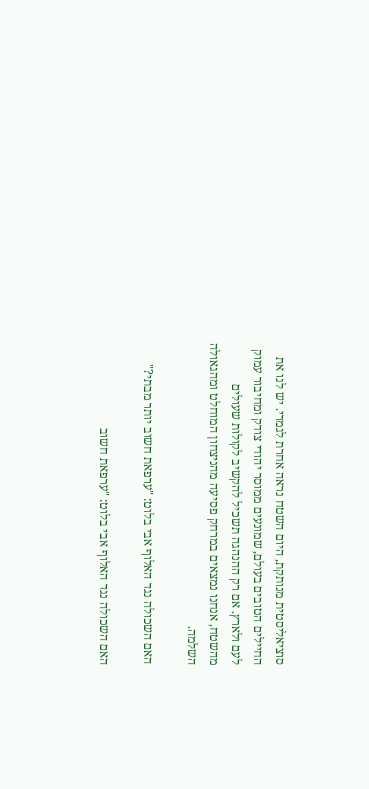סוציאליסטית מנותקת, היום השטח נראה אחרת לגמרי. יש לנו את החיילים הטובים בעולם, שמונעים ממוסר יהודי צודק ומחיבור עמוק לעם ולארץ. אם רק ההנהגה תשכיל להקשיב לקולות שעולים מהשטח, אנחנו נמצאים במרחק פסיעה מהניצחון המוחלט ומהגאולה השלמה.

האם השכולה נגד האלוף אבי בלוט: "ערפאת חשוב יותר מבתי?"

האם השכולה נגד האלוף אבי בלוט: "ערפאת חשוב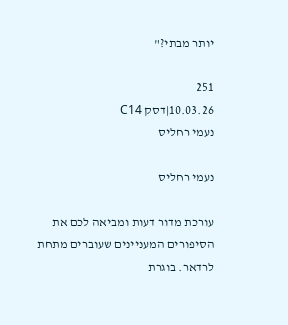יותר מבתי?"

251
10.03.26|דסק C14
נעמי רחליס

נעמי רחליס

עורכת מדור דעות ומביאה לכם את הסיפורים המעניינים שעוברים מתחת לרדאר. בוגרת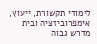לימודי תקשורת, ייעוץ, אימפרוביזציה ובית מדרש גבוה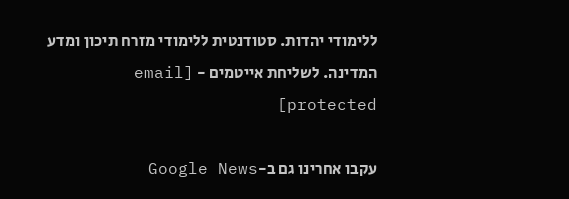ללימודי יהדות. סטודנטית ללימודי מזרח תיכון ומדע המדינה. לשליחת אייטמים - [email protected]

עקבו אחרינו גם ב-Google News